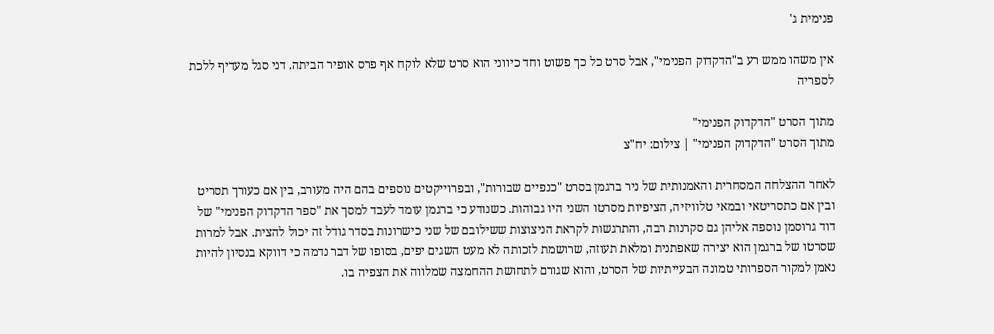פנימית ג'

אין משהו ממש רע ב"הדקדוק הפנימי", אבל סרט כל כך פשוט וחד כיווני הוא סרט שלא לוקח אף פרס אופיר הביתה. דני סגל מעדיף ללכת לספריה

מתוך הסרט "הדקדוק הפנימי"
מתוך הסרט "הדקדוק הפנימי" | צילום: יח"צ

לאחר ההצלחה המסחרית והאמנותית של ניר ברגמן בסרט "כנפיים שבורות", ובפרוייקטים נוספים בהם היה מעורב, בין אם כעורך תסריט ובין אם כתסריטאי ובמאי טלוויזיה, הציפיות מסרטו השני היו גבוהות. כשנודע כי ברגמן עומד לעבד למסך את "ספר הדקדוק הפנימי" של דוד גרוסמן נוספה אליהן גם סקרנות רבה, והתרגשות לקראת הניצוצות ששילובם של שני כישרונות בסדר גודל זה יכול להצית. אבל למרות שסרטו של ברגמן הוא יצירה שאפתנית ומלאת תעוזה, שרושמת לזכותה לא מעט השגים יפים, בסופו של דבר נדמה כי דווקא בנסיון להיות נאמן למקור הספרותי טמונה הבעייתיות של הסרט, והוא שגורם לתחושת ההחמצה שמלווה את הצפיה בו.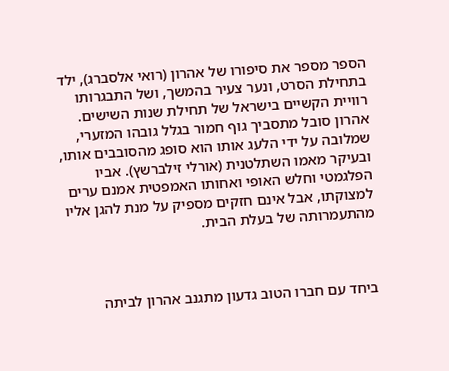הספר מספר את סיפורו של אהרון (רואי אלסברג), ילד בתחילת הסרט, ונער צעיר בהמשך, ושל התבגרותו רוויית הקשיים בישראל של תחילת שנות השישים. אהרון סובל מתסביך גוף חמור בגלל גובהו המזערי, שמלובה על ידי הלעג אותו הוא סופג מהסובבים אותו, ובעיקר מאמו השתלטנית (אורלי זילברשץ). אביו הפלגמטי וחלש האופי ואחותו האמפטית אמנם ערים למצוקתו, אבל אינם חזקים מספיק על מנת להגן אליו מהתעמרותה של בעלת הבית.



ביחד עם חברו הטוב גדעון מתגנב אהרון לביתה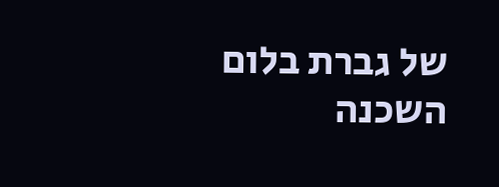של גברת בלום השכנה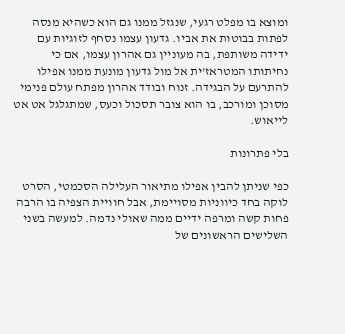ומוצא בו מפלט רגעי, שנגזל ממנו גם הוא כשהיא מנסה לפתות בבוטות את אביו. גדעון עצמו נסחף לזוגיות עם ידידה משותפת, בה מעוניין גם אהרון עצמו, אם כי נחיתותו המטראז'ית אל מול גדעון מונעת ממנו אפילו להתרעם על הבגידה. זנוח ובודד אהרון מפתח עולם פנימי מסוכן ומורכב, בו הוא צובר תסכול וכעס, שמתגלגל אט אט לייאוש.

בלי פתרונות

כפי שניתן להבין אפילו מתיאור העלילה הסכמטי, הסרט לוקה בחד כיווניות מסויימת, אבל חוויית הצפיה בו הרבה פחות קשה ומרפה ידיים ממה שאולי נדמה. למעשה בשני השלישים הראשונים של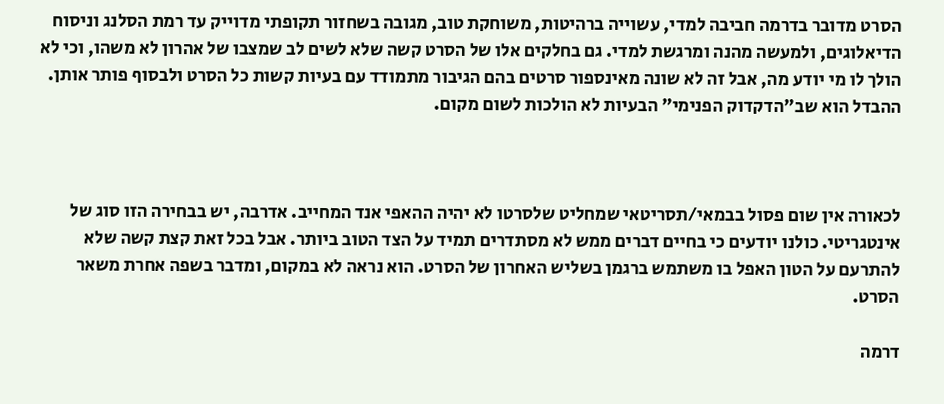הסרט מדובר בדרמה חביבה למדי, עשוייה ברהיטות, משוחקת טוב, מגובה בשחזור תקופתי מדוייק עד רמת הסלנג וניסוח הדיאלוגים, ולמעשה מהנה ומרגשת למדי. גם בחלקים אלו של הסרט קשה שלא לשים לב שמצבו של אהרון לא משהו, וכי לא הולך לו מי יודע מה, אבל זה לא שונה מאינספור סרטים בהם הגיבור מתמודד עם בעיות קשות כל הסרט ולבסוף פותר אותן. ההבדל הוא שב"הדקדוק הפנימי" הבעיות לא הולכות לשום מקום.



לכאורה אין שום פסול בבמאי/תסריטאי שמחליט שלסרטו לא יהיה ההאפי אנד המחייב. אדרבה, יש בבחירה הזו סוג של אינטגריטי. כולנו יודעים כי בחיים דברים ממש לא מסתדרים תמיד על הצד הטוב ביותר. אבל בכל זאת קצת קשה שלא להתרעם על הטון האפל בו משתמש ברגמן בשליש האחרון של הסרט. הוא נראה לא במקום, ומדבר בשפה אחרת משאר הסרט.

דרמה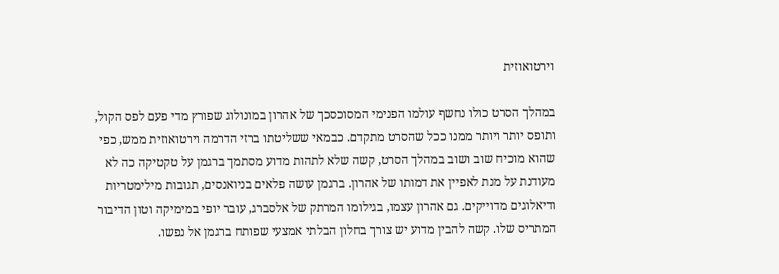וירטואוזית

במהלך הסרט כולו נחשף עולמו הפנימי המסוכסכך של אהרון במונולוג שפורץ מדי פעם לפס הקול, ותופס יותר ויותר ממנו ככל שהסרט מתקדם. כבמאי ששליטתו ברזי הדרמה וירטואוזית ממש, כפי שהוא מוכיח שוב ושוב במהלך הסרט, קשה שלא לתהות מדוע מסתמך ברגמן על טקטיקה כה לא מעודנת על מנת לאפיין את דמותו של אהרון. ברגמן עושה פלאים בניואנסים, תגובות מילימטריות ודיאלוגים מדוייקים. גם אהרון עצמו, בגילומו המרתק של אלסברג, עובר יופי במימיקה וטון הדיבור המתריס שלו. קשה להבין מדוע יש צורך בחלון הבלתי אמצעי שפותח ברגמן אל נפשו.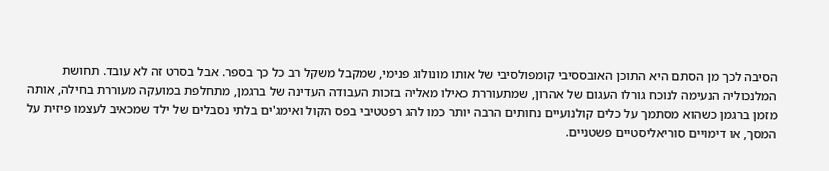הסיבה לכך מן הסתם היא התוכן האובססיבי קומפולסיבי של אותו מונולוג פנימי, שמקבל משקל רב כל כך בספר. אבל בסרט זה לא עובד. תחושת המלנכוליה הנעימה לנוכח גורלו העגום של אהרון, שמתעוררת כאילו מאליה בזכות העבודה העדינה של ברגמן, מתחלפת במועקה מעוררת בחילה, אותה מזמן ברגמן כשהוא מסתמך על כלים קולנועיים נחותים הרבה יותר כמו להג רפטטיבי בפס הקול ואימג'ים בלתי נסבלים של ילד שמכאיב לעצמו פיזית על המסך, או דימויים סוריאליסטיים פשטניים.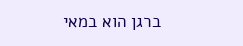ברגן הוא במאי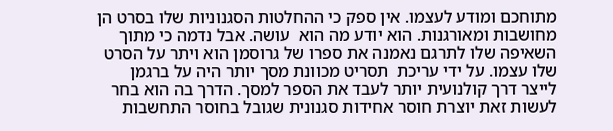מתוחכם ומודע לעצמו. אין ספק כי ההחלטות הסגנוניות שלו בסרט הן מחושבות ומאורגנות. הוא יודע מה הוא  עושה. אבל נדמה כי מתוך השאיפה שלו לתרגם נאמנה את ספרו של גרוסמן הוא ויתר על הסרט שלו עצמו. על ידי עריכת  תסריט מכוונת מסך יותר היה על ברגמן לייצר דרך קולנועית יותר לעבד את הספר למסך. הדרך בה הוא בחר לעשות זאת יוצרת חוסר אחידות סגנונית שגובל בחוסר התחשבות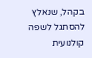בקהל, שנאלץ להסתגל לשפה קולנועית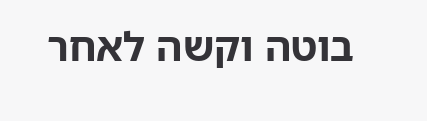בוטה וקשה לאחר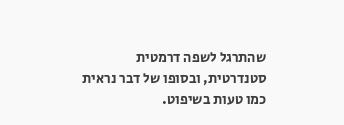שהתרגל לשפה דרמטית סטנדרטית, ובסופו של דבר נראית כמו טעות בשיפוט.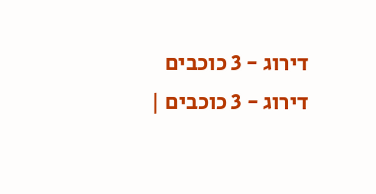דירוג - 3 כוכבים
דירוג - 3 כוכבים |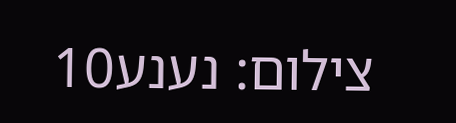צילום: נענע10